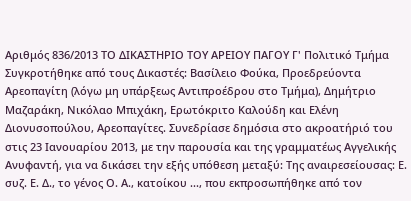Αριθμός 836/2013 ΤΟ ΔΙΚΑΣΤΗΡΙΟ ΤΟΥ ΑΡΕΙΟΥ ΠΑΓΟΥ Γ' Πολιτικό Τμήμα Συγκροτήθηκε από τους Δικαστές: Βασίλειο Φούκα, Προεδρεύοντα Αρεοπαγίτη (λόγω μη υπάρξεως Αντιπροέδρου στο Τμήμα), Δημήτριο Μαζαράκη, Νικόλαο Μπιχάκη, Ερωτόκριτο Καλούδη και Ελένη Διονυσοπούλου, Αρεοπαγίτες. Συνεδρίασε δημόσια στο ακροατήριό του στις 23 Ιανουαρίου 2013, με την παρουσία και της γραμματέως Αγγελικής Ανυφαντή, για να δικάσει την εξής υπόθεση μεταξύ: Της αναιρεσείουσας: Ε. συζ. Ε. Δ., το γένος Ο. Α., κατοίκου ..., που εκπροσωπήθηκε από τον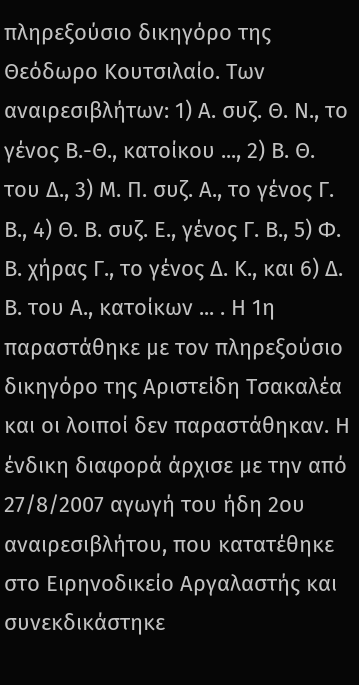πληρεξούσιο δικηγόρο της Θεόδωρο Κουτσιλαίο. Των αναιρεσιβλήτων: 1) Α. συζ. Θ. Ν., το γένος Β.-Θ., κατοίκου ..., 2) Β. Θ. του Δ., 3) Μ. Π. συζ. Α., το γένος Γ. Β., 4) Θ. Β. συζ. Ε., γένος Γ. Β., 5) Φ. Β. χήρας Γ., το γένος Δ. Κ., και 6) Δ. Β. του Α., κατοίκων ... . Η 1η παραστάθηκε με τον πληρεξούσιο δικηγόρο της Αριστείδη Τσακαλέα και οι λοιποί δεν παραστάθηκαν. Η ένδικη διαφορά άρχισε με την από 27/8/2007 αγωγή του ήδη 2ου αναιρεσιβλήτου, που κατατέθηκε στο Ειρηνοδικείο Αργαλαστής και συνεκδικάστηκε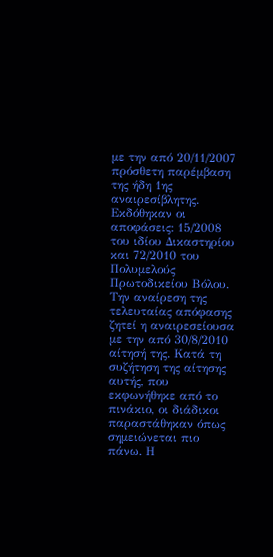με την από 20/11/2007 πρόσθετη παρέμβαση της ήδη 1ης αναιρεσίβλητης. Εκδόθηκαν οι αποφάσεις: 15/2008 του ιδίου Δικαστηρίου και 72/2010 του Πολυμελούς Πρωτοδικείου Βόλου. Την αναίρεση της τελευταίας απόφασης ζητεί η αναιρεσείουσα με την από 30/8/2010 αίτησή της. Κατά τη συζήτηση της αίτησης αυτής, που εκφωνήθηκε από το πινάκιο, οι διάδικοι παραστάθηκαν όπως σημειώνεται πιο πάνω. Η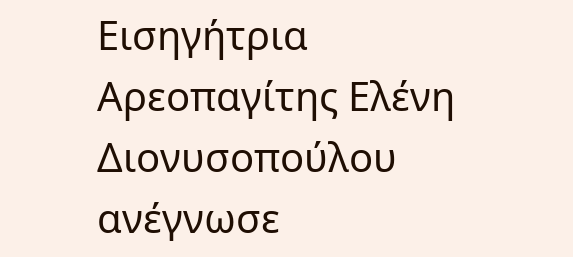Εισηγήτρια Αρεοπαγίτης Ελένη Διονυσοπούλου ανέγνωσε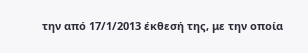την από 17/1/2013 έκθεσή της, με την οποία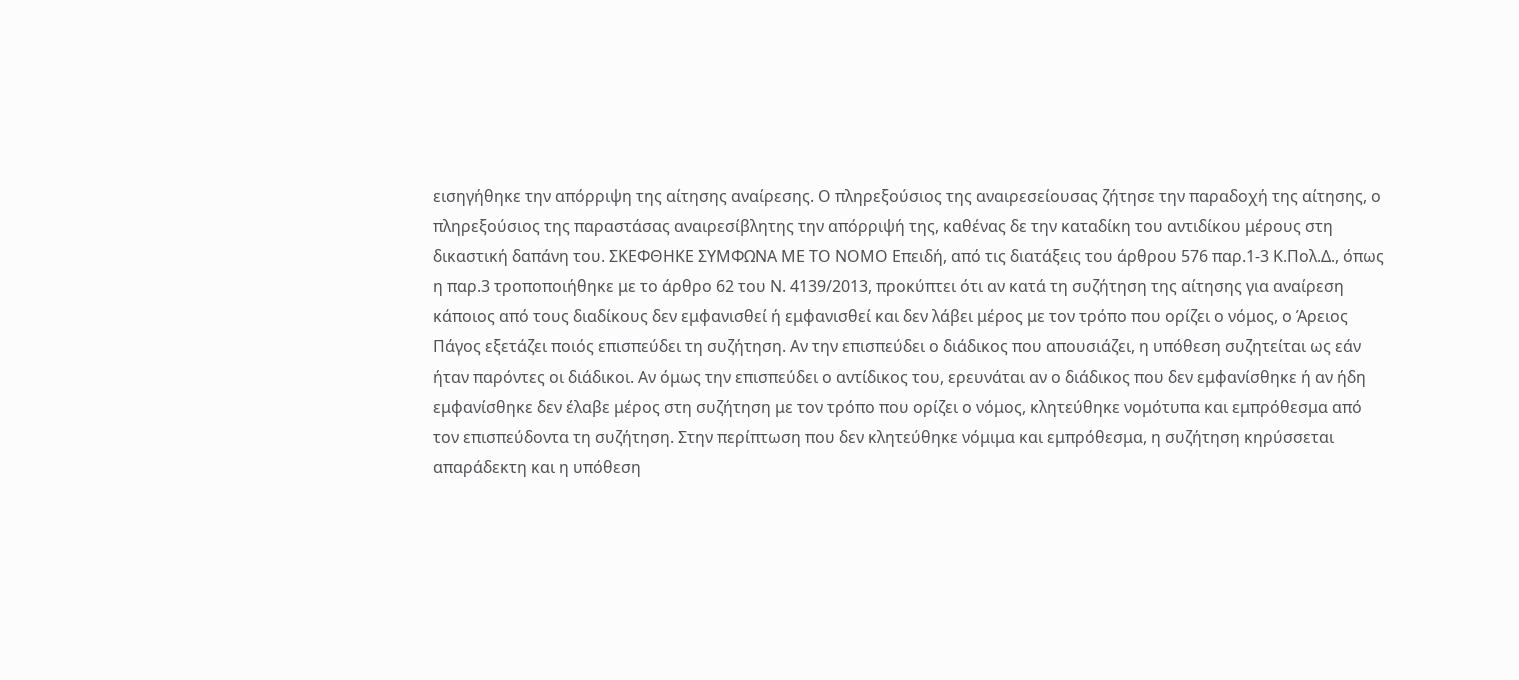εισηγήθηκε την απόρριψη της αίτησης αναίρεσης. Ο πληρεξούσιος της αναιρεσείουσας ζήτησε την παραδοχή της αίτησης, ο πληρεξούσιος της παραστάσας αναιρεσίβλητης την απόρριψή της, καθένας δε την καταδίκη του αντιδίκου μέρους στη δικαστική δαπάνη του. ΣΚΕΦΘΗΚΕ ΣΥΜΦΩΝΑ ΜΕ ΤΟ ΝΟΜΟ Επειδή, από τις διατάξεις του άρθρου 576 παρ.1-3 Κ.Πολ.Δ., όπως η παρ.3 τροποποιήθηκε με το άρθρο 62 του Ν. 4139/2013, προκύπτει ότι αν κατά τη συζήτηση της αίτησης για αναίρεση κάποιος από τους διαδίκους δεν εμφανισθεί ή εμφανισθεί και δεν λάβει μέρος με τον τρόπο που ορίζει ο νόμος, ο Άρειος Πάγος εξετάζει ποιός επισπεύδει τη συζήτηση. Αν την επισπεύδει ο διάδικος που απουσιάζει, η υπόθεση συζητείται ως εάν ήταν παρόντες οι διάδικοι. Αν όμως την επισπεύδει ο αντίδικος του, ερευνάται αν ο διάδικος που δεν εμφανίσθηκε ή αν ήδη εμφανίσθηκε δεν έλαβε μέρος στη συζήτηση με τον τρόπο που ορίζει ο νόμος, κλητεύθηκε νομότυπα και εμπρόθεσμα από τον επισπεύδοντα τη συζήτηση. Στην περίπτωση που δεν κλητεύθηκε νόμιμα και εμπρόθεσμα, η συζήτηση κηρύσσεται απαράδεκτη και η υπόθεση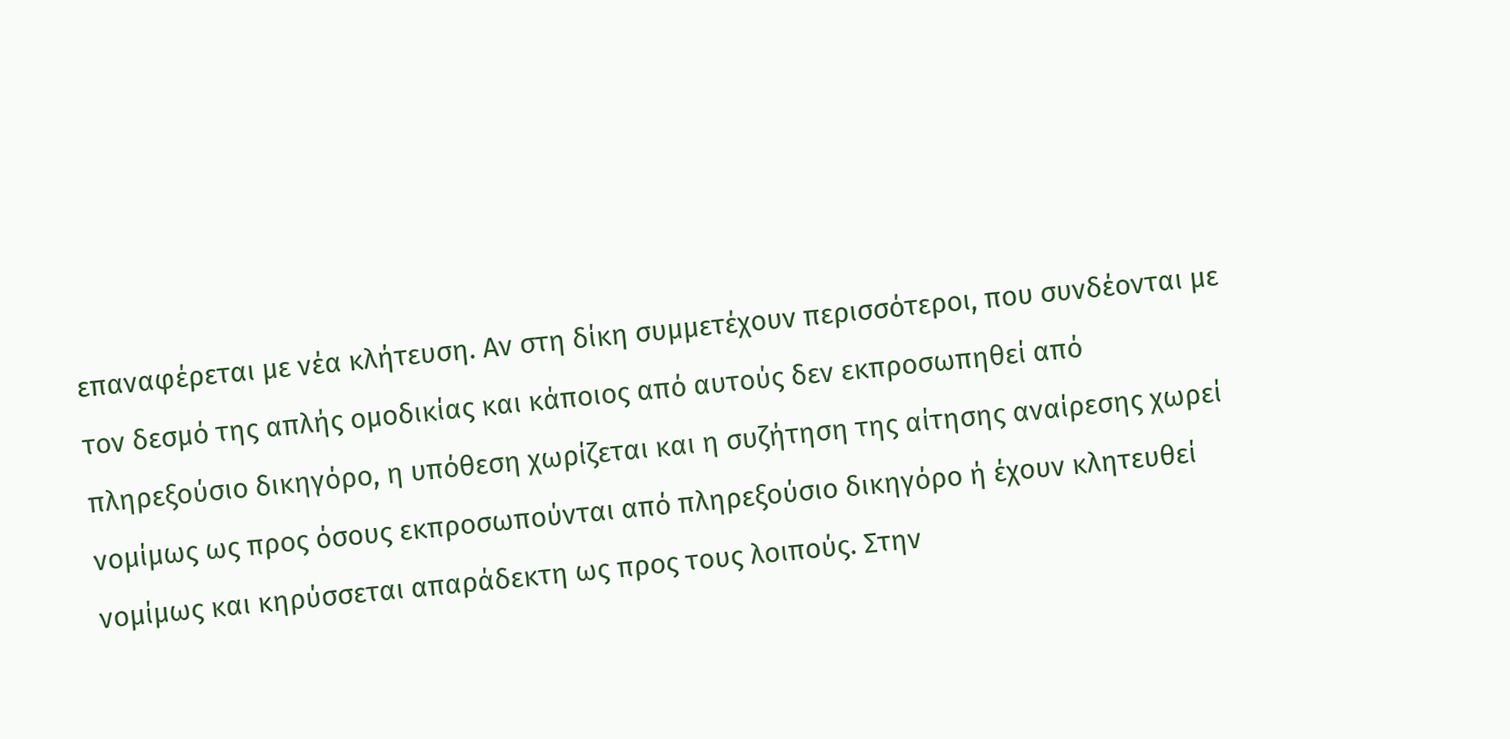επαναφέρεται με νέα κλήτευση. Αν στη δίκη συμμετέχουν περισσότεροι, που συνδέονται με τον δεσμό της απλής ομοδικίας και κάποιος από αυτούς δεν εκπροσωπηθεί από πληρεξούσιο δικηγόρο, η υπόθεση χωρίζεται και η συζήτηση της αίτησης αναίρεσης χωρεί νομίμως ως προς όσους εκπροσωπούνται από πληρεξούσιο δικηγόρο ή έχουν κλητευθεί νομίμως και κηρύσσεται απαράδεκτη ως προς τους λοιπούς. Στην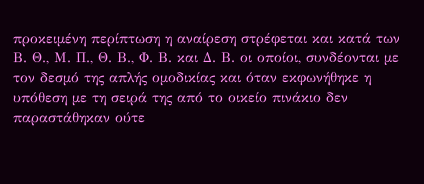προκειμένη περίπτωση η αναίρεση στρέφεται και κατά των Β. Θ., Μ. Π., Θ. Β., Φ. Β. και Δ. Β. οι οποίοι, συνδέονται με τον δεσμό της απλής ομοδικίας και όταν εκφωνήθηκε η υπόθεση με τη σειρά της από το οικείο πινάκιο δεν παραστάθηκαν ούτε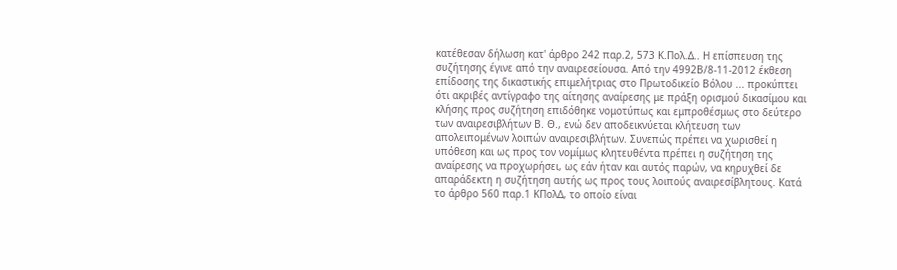κατέθεσαν δήλωση κατ' άρθρο 242 παρ.2, 573 Κ.Πολ.Δ.. Η επίσπευση της συζήτησης έγινε από την αναιρεσείουσα. Από την 4992Β/8-11-2012 έκθεση επίδοσης της δικαστικής επιμελήτριας στο Πρωτοδικείο Βόλου ... προκύπτει ότι ακριβές αντίγραφο της αίτησης αναίρεσης με πράξη ορισμού δικασίμου και κλήσης προς συζήτηση επιδόθηκε νομοτύπως και εμπροθέσμως στο δεύτερο των αναιρεσιβλήτων Β. Θ., ενώ δεν αποδεικνύεται κλήτευση των απολειπομένων λοιπών αναιρεσιβλήτων. Συνεπώς πρέπει να χωρισθεί η υπόθεση και ως προς τον νομίμως κλητευθέντα πρέπει η συζήτηση της αναίρεσης να προχωρήσει, ως εάν ήταν και αυτός παρών, να κηρυχθεί δε απαράδεκτη η συζήτηση αυτής ως προς τους λοιπούς αναιρεσίβλητους. Κατά το άρθρο 560 παρ.1 ΚΠολΔ, το οποίο είναι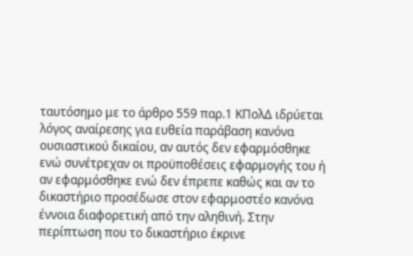ταυτόσημο με το άρθρο 559 παρ.1 ΚΠολΔ ιδρύεται λόγος αναίρεσης για ευθεία παράβαση κανόνα ουσιαστικού δικαίου, αν αυτός δεν εφαρμόσθηκε ενώ συνέτρεχαν οι προϋποθέσεις εφαρμογής του ή αν εφαρμόσθηκε ενώ δεν έπρεπε καθώς και αν το δικαστήριο προσέδωσε στον εφαρμοστέο κανόνα έννοια διαφορετική από την αληθινή. Στην περίπτωση που το δικαστήριο έκρινε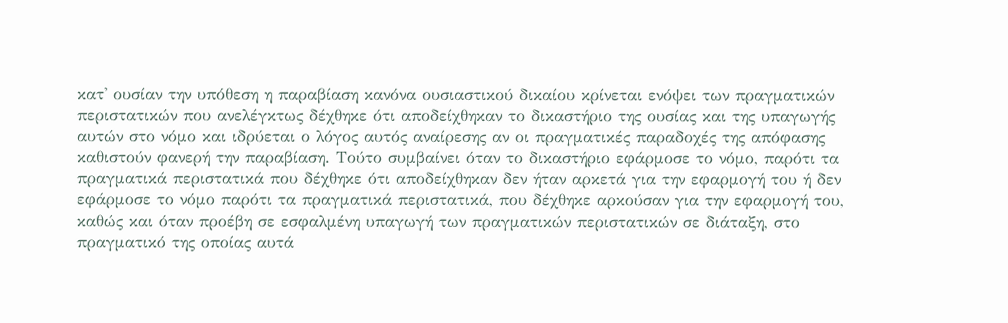κατ' ουσίαν την υπόθεση η παραβίαση κανόνα ουσιαστικού δικαίου κρίνεται ενόψει των πραγματικών περιστατικών που ανελέγκτως δέχθηκε ότι αποδείχθηκαν το δικαστήριο της ουσίας και της υπαγωγής αυτών στο νόμο και ιδρύεται ο λόγος αυτός αναίρεσης αν οι πραγματικές παραδοχές της απόφασης καθιστούν φανερή την παραβίαση. Τούτο συμβαίνει όταν το δικαστήριο εφάρμοσε το νόμο, παρότι τα πραγματικά περιστατικά που δέχθηκε ότι αποδείχθηκαν δεν ήταν αρκετά για την εφαρμογή του ή δεν εφάρμοσε το νόμο παρότι τα πραγματικά περιστατικά, που δέχθηκε αρκούσαν για την εφαρμογή του, καθώς και όταν προέβη σε εσφαλμένη υπαγωγή των πραγματικών περιστατικών σε διάταξη, στο πραγματικό της οποίας αυτά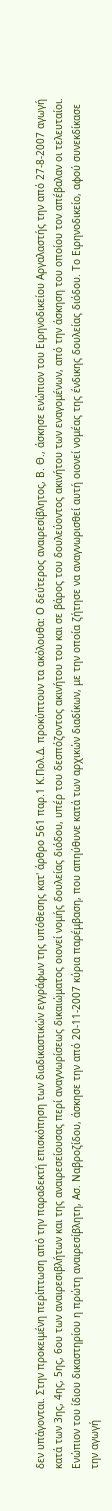δεν υπάγονται. Στην προκειμένη περίπτωση από την παραδεκτή επισκόπηση των διαδικαστικών εγγράφων της υπόθεσης κατ' άρθρο 561 παρ.1 Κ.Πολ.Δ. προκύπτουν τα ακόλουθα: Ο δεύτερος αναιρεσίβλητος, Β. Θ., άσκησε ενώπιον του Ειρηνοδικείου Αργαλαστής την από 27-8-2007 αγωγή κατά των 3ης, 4ης, 5ης, 6ου των αναιρεσιβλήτων και της αναιρεσείουσας περί αναγνωρίσεως δικαιώματος οιονεί νομής δουλείας διόδου, υπέρ του δεσπόζοντος ακινήτου του και σε βάρος του δουλεύοντος ακινήτου των εναγομένων, από την άσκηση του οποίου τον απέβαλαν οι τελευταίοι. Ενώπιον του ίδιου δικαστηρίου η πρώτη αναιρεσίβλητη, Ασ. Ναβροζίδου, άσκησε την από 20-11-2007 κύρια παρέμβαση, που απηύθυνε κατά των αρχικών διαδίκων, με την οποία ζήτησε να αναγνωρισθεί αυτή οιονεί νομέας της ένδικης δουλείας διόδου. Το Ειρηνοδικείο, αφού συνεκδίκασε την αγωγή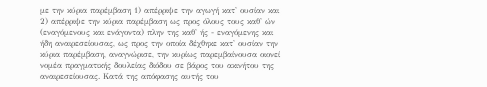με την κύρια παρέμβαση 1) απέρριψε την αγωγή κατ' ουσίαν και 2) απέρριψε την κύρια παρέμβαση ως προς όλους τους καθ' ών (εναγόμενους και ενάγοντα) πλην της καθ' ής - εναγόμενης και ήδη αναιρεσείουσας, ως προς την οποία δέχθηκε κατ' ουσίαν την κύρια παρέμβαση, αναγνώρισε, την κυρίως παρεμβαίνουσα οιονεί νομέα πραγματικής δουλείας διόδου σε βάρος του ακινήτου της αναιρεσείουσας. Κατά της απόφασης αυτής του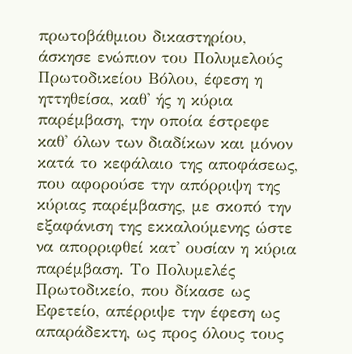πρωτοβάθμιου δικαστηρίου, άσκησε ενώπιον του Πολυμελούς Πρωτοδικείου Βόλου, έφεση η ηττηθείσα, καθ' ής η κύρια παρέμβαση, την οποία έστρεφε καθ' όλων των διαδίκων και μόνον κατά το κεφάλαιο της αποφάσεως, που αφορούσε την απόρριψη της κύριας παρέμβασης, με σκοπό την εξαφάνιση της εκκαλούμενης ώστε να απορριφθεί κατ' ουσίαν η κύρια παρέμβαση. Το Πολυμελές Πρωτοδικείο, που δίκασε ως Εφετείο, απέρριψε την έφεση ως απαράδεκτη, ως προς όλους τους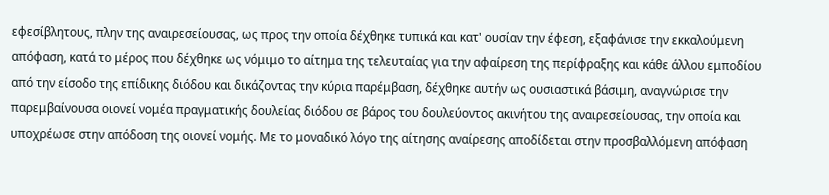εφεσίβλητους, πλην της αναιρεσείουσας, ως προς την οποία δέχθηκε τυπικά και κατ' ουσίαν την έφεση, εξαφάνισε την εκκαλούμενη απόφαση, κατά το μέρος που δέχθηκε ως νόμιμο το αίτημα της τελευταίας για την αφαίρεση της περίφραξης και κάθε άλλου εμποδίου από την είσοδο της επίδικης διόδου και δικάζοντας την κύρια παρέμβαση, δέχθηκε αυτήν ως ουσιαστικά βάσιμη, αναγνώρισε την παρεμβαίνουσα οιονεί νομέα πραγματικής δουλείας διόδου σε βάρος του δουλεύοντος ακινήτου της αναιρεσείουσας, την οποία και υποχρέωσε στην απόδοση της οιονεί νομής. Με το μοναδικό λόγο της αίτησης αναίρεσης αποδίδεται στην προσβαλλόμενη απόφαση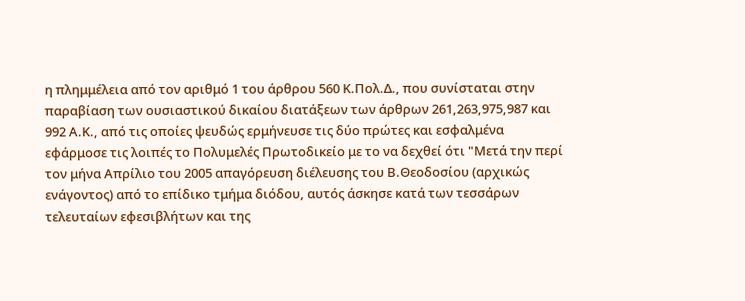η πλημμέλεια από τον αριθμό 1 του άρθρου 560 Κ.Πολ.Δ., που συνίσταται στην παραβίαση των ουσιαστικού δικαίου διατάξεων των άρθρων 261,263,975,987 και 992 Α.Κ., από τις οποίες ψευδώς ερμήνευσε τις δύο πρώτες και εσφαλμένα εφάρμοσε τις λοιπές το Πολυμελές Πρωτοδικείο με το να δεχθεί ότι "Μετά την περί τον μήνα Απρίλιο του 2005 απαγόρευση διέλευσης του Β.Θεοδοσίου (αρχικώς ενάγοντος) από το επίδικο τμήμα διόδου, αυτός άσκησε κατά των τεσσάρων τελευταίων εφεσιβλήτων και της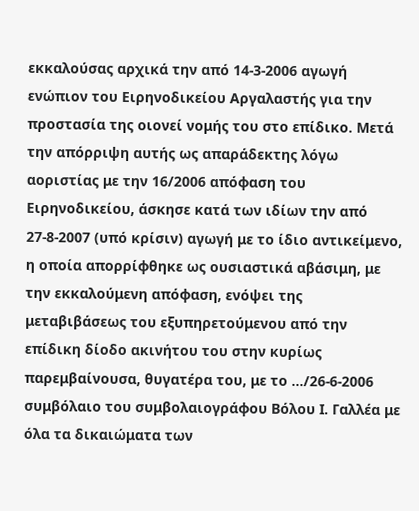εκκαλούσας αρχικά την από 14-3-2006 αγωγή ενώπιον του Ειρηνοδικείου Αργαλαστής για την προστασία της οιονεί νομής του στο επίδικο. Μετά την απόρριψη αυτής ως απαράδεκτης λόγω αοριστίας με την 16/2006 απόφαση του Ειρηνοδικείου, άσκησε κατά των ιδίων την από 27-8-2007 (υπό κρίσιν) αγωγή με το ίδιο αντικείμενο, η οποία απορρίφθηκε ως ουσιαστικά αβάσιμη, με την εκκαλούμενη απόφαση, ενόψει της μεταβιβάσεως του εξυπηρετούμενου από την επίδικη δίοδο ακινήτου του στην κυρίως παρεμβαίνουσα, θυγατέρα του, με το .../26-6-2006 συμβόλαιο του συμβολαιογράφου Βόλου Ι. Γαλλέα με όλα τα δικαιώματα των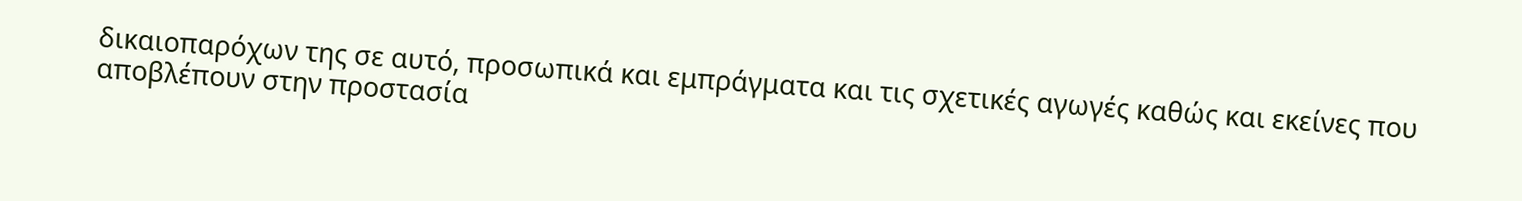δικαιοπαρόχων της σε αυτό, προσωπικά και εμπράγματα και τις σχετικές αγωγές καθώς και εκείνες που αποβλέπουν στην προστασία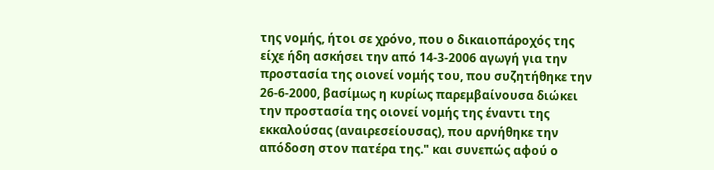της νομής, ήτοι σε χρόνο, που ο δικαιοπάροχός της είχε ήδη ασκήσει την από 14-3-2006 αγωγή για την προστασία της οιονεί νομής του, που συζητήθηκε την 26-6-2000, βασίμως η κυρίως παρεμβαίνουσα διώκει την προστασία της οιονεί νομής της έναντι της εκκαλούσας (αναιρεσείουσας), που αρνήθηκε την απόδοση στον πατέρα της." και συνεπώς αφού ο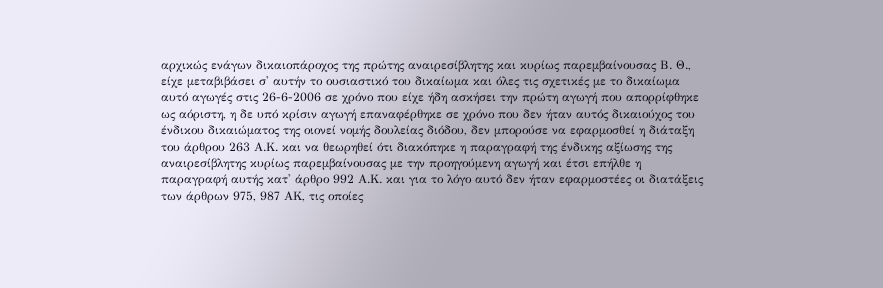αρχικώς ενάγων δικαιοπάροχος της πρώτης αναιρεσίβλητης και κυρίως παρεμβαίνουσας Β. Θ., είχε μεταβιβάσει σ' αυτήν το ουσιαστικό του δικαίωμα και όλες τις σχετικές με το δικαίωμα αυτό αγωγές στις 26-6-2006 σε χρόνο που είχε ήδη ασκήσει την πρώτη αγωγή που απορρίφθηκε ως αόριστη, η δε υπό κρίσιν αγωγή επαναφέρθηκε σε χρόνο που δεν ήταν αυτός δικαιούχος του ένδικου δικαιώματος της οιονεί νομής δουλείας διόδου, δεν μπορούσε να εφαρμοσθεί η διάταξη του άρθρου 263 Α.Κ. και να θεωρηθεί ότι διακόπηκε η παραγραφή της ένδικης αξίωσης της αναιρεσίβλητης κυρίως παρεμβαίνουσας με την προηγούμενη αγωγή και έτσι επήλθε η παραγραφή αυτής κατ' άρθρο 992 Α.Κ. και για το λόγο αυτό δεν ήταν εφαρμοστέες οι διατάξεις των άρθρων 975, 987 ΑΚ, τις οποίες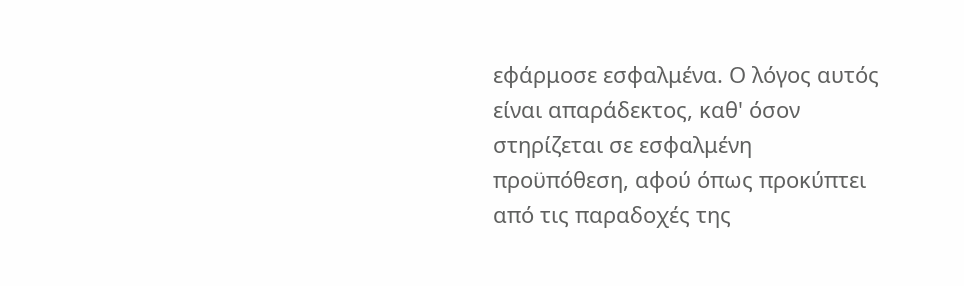εφάρμοσε εσφαλμένα. Ο λόγος αυτός είναι απαράδεκτος, καθ' όσον στηρίζεται σε εσφαλμένη προϋπόθεση, αφού όπως προκύπτει από τις παραδοχές της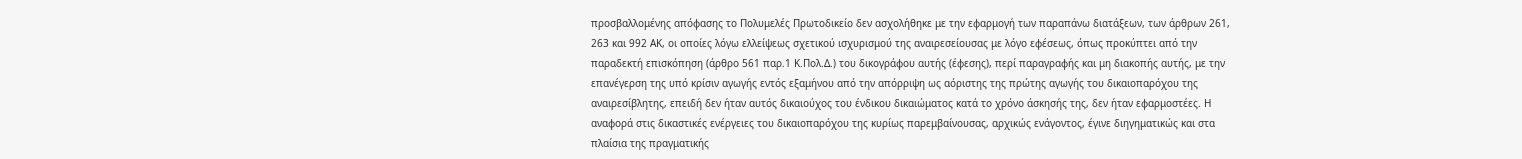προσβαλλομένης απόφασης το Πολυμελές Πρωτοδικείο δεν ασχολήθηκε με την εφαρμογή των παραπάνω διατάξεων, των άρθρων 261, 263 και 992 ΑΚ, οι οποίες λόγω ελλείψεως σχετικού ισχυρισμού της αναιρεσείουσας με λόγο εφέσεως, όπως προκύπτει από την παραδεκτή επισκόπηση (άρθρο 561 παρ.1 Κ.Πολ.Δ.) του δικογράφου αυτής (έφεσης), περί παραγραφής και μη διακοπής αυτής, με την επανέγερση της υπό κρίσιν αγωγής εντός εξαμήνου από την απόρριψη ως αόριστης της πρώτης αγωγής του δικαιοπαρόχου της αναιρεσίβλητης, επειδή δεν ήταν αυτός δικαιούχος του ένδικου δικαιώματος κατά το χρόνο άσκησής της, δεν ήταν εφαρμοστέες. Η αναφορά στις δικαστικές ενέργειες του δικαιοπαρόχου της κυρίως παρεμβαίνουσας, αρχικώς ενάγοντος, έγινε διηγηματικώς και στα πλαίσια της πραγματικής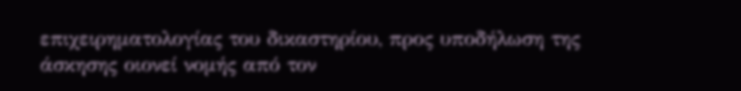επιχειρηματολογίας του δικαστηρίου, προς υποδήλωση της άσκησης οιονεί νομής από τον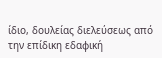ίδιο, δουλείας διελεύσεως από την επίδικη εδαφική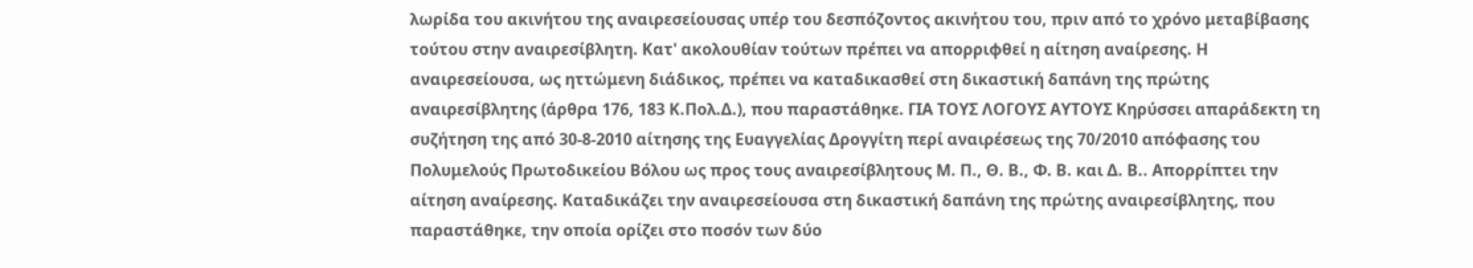λωρίδα του ακινήτου της αναιρεσείουσας υπέρ του δεσπόζοντος ακινήτου του, πριν από το χρόνο μεταβίβασης τούτου στην αναιρεσίβλητη. Κατ' ακολουθίαν τούτων πρέπει να απορριφθεί η αίτηση αναίρεσης. Η αναιρεσείουσα, ως ηττώμενη διάδικος, πρέπει να καταδικασθεί στη δικαστική δαπάνη της πρώτης αναιρεσίβλητης (άρθρα 176, 183 Κ.Πολ.Δ.), που παραστάθηκε. ΓΙΑ ΤΟΥΣ ΛΟΓΟΥΣ ΑΥΤΟΥΣ Κηρύσσει απαράδεκτη τη συζήτηση της από 30-8-2010 αίτησης της Ευαγγελίας Δρογγίτη περί αναιρέσεως της 70/2010 απόφασης του Πολυμελούς Πρωτοδικείου Βόλου ως προς τους αναιρεσίβλητους Μ. Π., Θ. Β., Φ. Β. και Δ. Β.. Απορρίπτει την αίτηση αναίρεσης. Καταδικάζει την αναιρεσείουσα στη δικαστική δαπάνη της πρώτης αναιρεσίβλητης, που παραστάθηκε, την οποία ορίζει στο ποσόν των δύο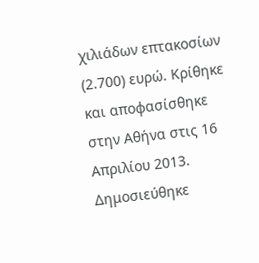χιλιάδων επτακοσίων (2.700) ευρώ. Κρίθηκε και αποφασίσθηκε στην Αθήνα στις 16 Απριλίου 2013. Δημοσιεύθηκε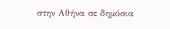στην Αθήνα σε δημόσια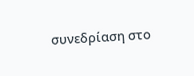συνεδρίαση στο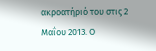ακροατήριό του στις 2 Μαΐου 2013. Ο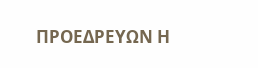ΠΡΟΕΔΡΕΥΩΝ Η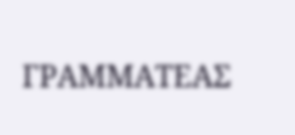ΓΡΑΜΜΑΤΕΑΣ